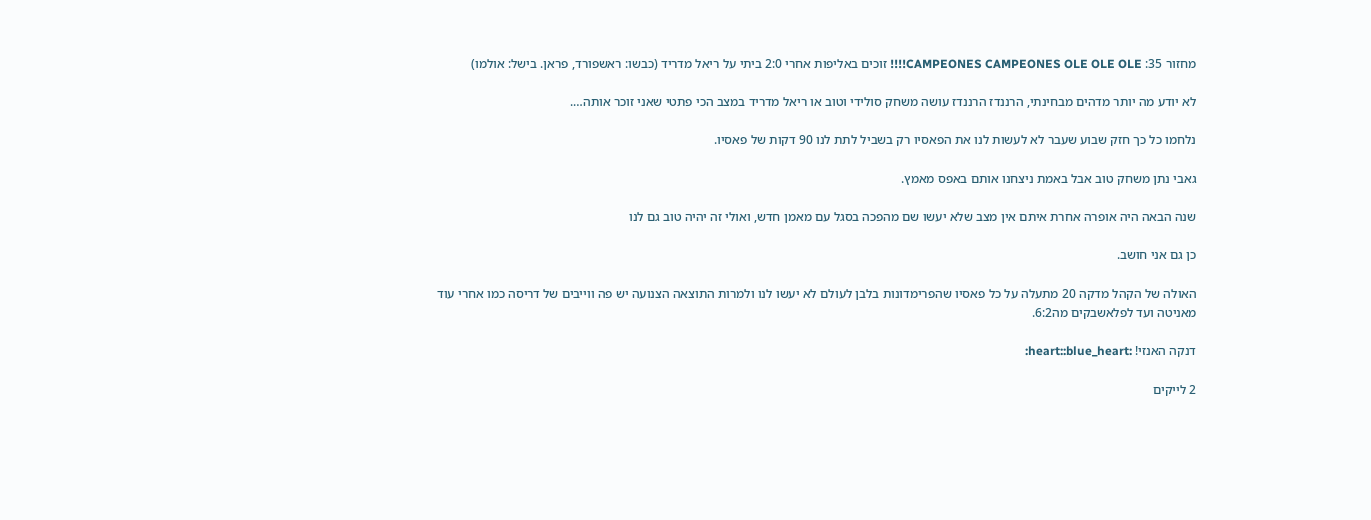מחזור 35: CAMPEONES CAMPEONES OLE OLE OLE!!!! זוכים באליפות אחרי 2:0 ביתי על ריאל מדריד (כבשו: ראשפורד, פראן. בישל: אולמו)

לא יודע מה יותר מדהים מבחינתי, הרננדז הרננדז עושה משחק סולידי וטוב או ריאל מדריד במצב הכי פתטי שאני זוכר אותה….

נלחמו כל כך חזק שבוע שעבר לא לעשות לנו את הפאסיו רק בשביל לתת לנו 90 דקות של פאסיו.

גאבי נתן משחק טוב אבל באמת ניצחנו אותם באפס מאמץ.

שנה הבאה היה אופרה אחרת איתם אין מצב שלא יעשו שם מהפכה בסגל עם מאמן חדש, ואולי זה יהיה טוב גם לנו

כן גם אני חושב.

האולה של הקהל מדקה 20 מתעלה על כל פאסיו שהפרימדונות בלבן לעולם לא יעשו לנו ולמרות התוצאה הצנועה יש פה ווייבים של דריסה כמו אחרי עוד מאניטה ועד לפלאשבקים מה6:2.

דנקה האנזי! :heart::blue_heart:

2 לייקים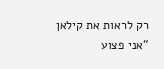רק לראות את קילאן “אני פצוע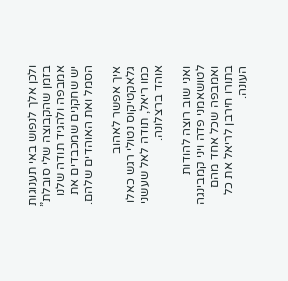ולכן אלך לנפוש באי תענוגות בזמן שהקבוצה שלי סובלת” אמבפה ולהגיד תודה שלנו יש שחקנים שמכבדים את הסמל ואת האוהדים שלהם.

איך אפשר לאהוב גלאקטיקוס נטולי רגש כאלו כמו ריאל, תודה לאל שעשני אוהד ברצלונה.

ואני שוב רוצה להודות לטושאמני פדה ויני קמבינגה ואמבפה שכל אחד מהם בתורו חירבן לריאל את כל העונה.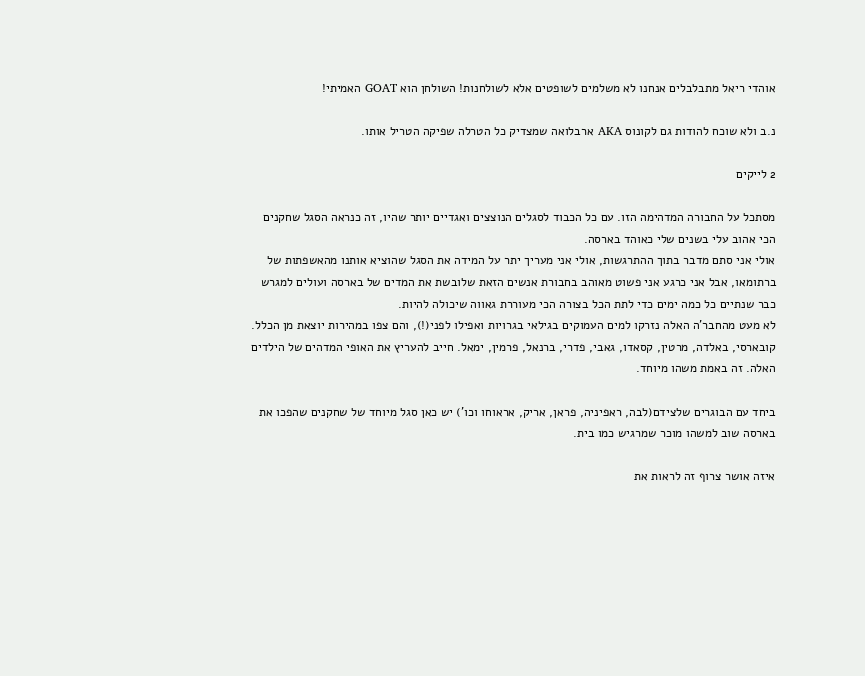אוהדי ריאל מתבלבלים אנחנו לא משלמים לשופטים אלא לשולחנות! השולחן הוא GOAT האמיתי!

נ.ב ולא שוכח להודות גם לקונוס AKA ארבלואה שמצדיק כל הטרלה שפיקה הטריל אותו.

2 לייקים

מסתכל על החבורה המדהימה הזו. עם כל הכבוד לסגלים הנוצצים ואגדיים יותר שהיו, זה כנראה הסגל שחקנים הכי אהוב עלי בשנים שלי כאוהד בארסה.
אולי אני סתם מדבר בתוך ההתרגשות, אולי אני מעריך יתר על המידה את הסגל שהוציא אותנו מהאשפתות של ברתומאו, אבל אני כרגע אני פשוט מאוהב בחבורת אנשים הזאת שלובשת את המדים של בארסה ועולים למגרש כבר שנתיים כל כמה ימים כדי לתת הכל בצורה הכי מעוררת גאווה שיכולה להיות.
לא מעט מהחבר’ה האלה נזרקו למים העמוקים בגילאי בגרויות ואפילו לפני(!), והם צפו במהירות יוצאת מן הכלל. קובארסי, באלדה, מרטין, קסאדו, גאבי, פדרי, ברנאל, פרמין, ימאל. חייב להעריץ את האופי המדהים של הילדים האלה. זה באמת משהו מיוחד.

ביחד עם הבוגרים שלצידם(לבה, ראפיניה, פראן, אריק, אראוחו וכו’) יש כאן סגל מיוחד של שחקנים שהפכו את בארסה שוב למשהו מוכר שמרגיש כמו בית.

איזה אושר צרוף זה לראות את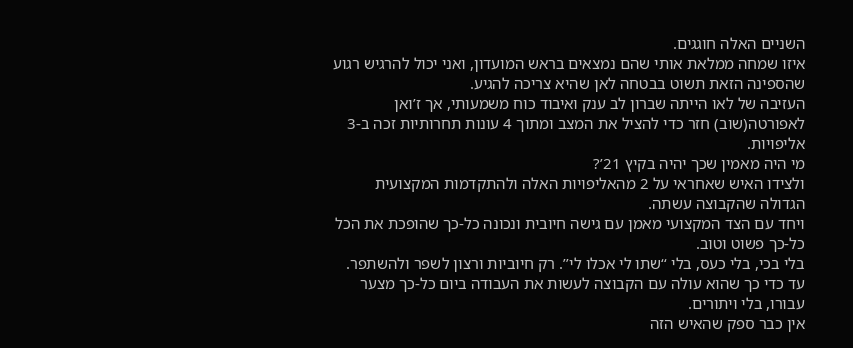השניים האלה חוגגים.
איזו שמחה ממלאת אותי שהם נמצאים בראש המועדון, ואני יכול להרגיש רגוע שהספינה הזאת תשוט בבטחה לאן שהיא צריכה להגיע.
העזיבה של לאו הייתה שברון לב ענק ואיבוד כוח משמעותי, אך ז’ואן לאפורטה(שוב) חזר כדי להציל את המצב ומתוך 4 עונות תחרותיות זכה ב-3 אליפויות.
מי היה מאמין שכך יהיה בקיץ 21’?
ולצידו האיש שאחראי על 2 מהאליפויות האלה ולהתקדמות המקצועית הגדולה שהקבוצה עשתה.
ויחד עם הצד המקצועי מאמן עם גישה חיובית ונכונה כל-כך שהופכת את הכל כל-כך פשוט וטוב.
בלי בכי, בלי כעס, בלי ‘‘שתו לי אכלו לי’’. רק חיוביות ורצון לשפר ולהשתפר. עד כדי כך שהוא עולה עם הקבוצה לעשות את העבודה ביום כל-כך מצער עבורו, בלי ויתורים.
אין כבר ספק שהאיש הזה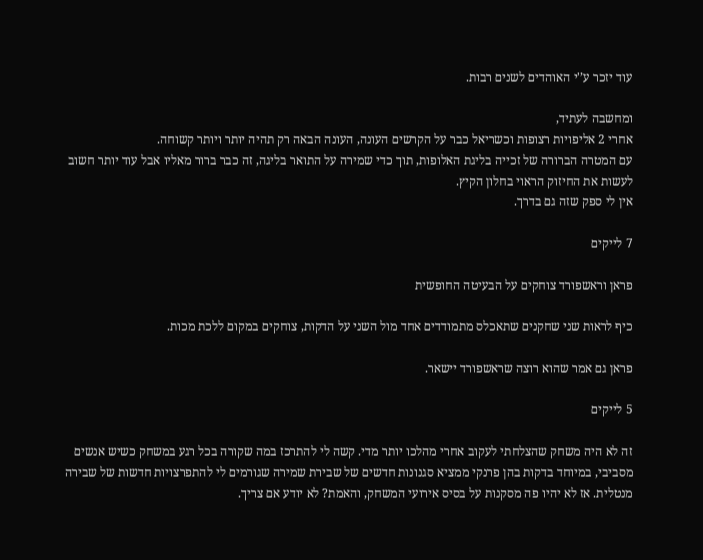עוד יזכר ע’'י האוהדים לשנים רבות.

ומחשבה לעתיד,
אחרי 2 אליפויות רצופות וכשריאל כבר על הקרשים העונה, העונה הבאה רק תהיה יותר ויותר קשוחה.
עם המטרה הברורה של זכייה בליגת האלופות, תוך כדי שמירה על התואר בליגה, זה כבר ברור מאליו אבל עוד יותר חשוב לעשות את החיזוק הראוי בחלון הקיץ.
אין לי ספק שזה גם בדרך.

7 לייקים

פראן וראשפורד צוחקים על הבעיטה החופשית

כיף לראות שני שחקנים שתאכלס מתמודדים אחד מול השני על הדקות, צוחקים במקום ללכת מכות.

פראן גם אמר שהוא רוצה שראשפורד יישאר.

5 לייקים

זה לא היה משחק שהצלחתי לעקוב אחרי מהלכו יותר מדי. קשה לי להתרכז במה שקורה בכל רגע במשחק כשיש אנשים מסביבי, במיוחד בדקות בהן פרנקי ממציא סגנונות חדשים של שבירת שמירה שגורמים לי להתפרצויות חדשות של שבירה מנטלית. אז לא יהיו פה מסקנות על בסיס אירועי המשחק, והאמת? לא יודע אם צריך.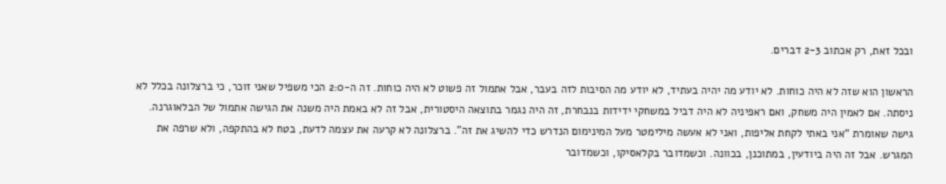ובכל זאת, רק אכתוב 2-3 דברים.

הראשון הוא שזה לא היה כוחות. לא יודע מה יהיה בעתיד, לא יודע מה הסיבות לזה בעבר, אבל אתמול זה פשוט לא היה כוחות. זה ה-2:0 הכי משפיל שאני זוכר, כי ברצלונה בכלל לא ניסתה. אם לאמין היה משחק, ואם ראפיניה לא היה דביל במשחקי ידידות בנבחרת, זה היה נגמר בתוצאה היסטורית, אבל זה לא באמת היה משנה את הגישה אתמול של הבלאוגרנה. גישה שאומרת “אני באתי לקחת אליפות, ואני לא אעשה מילימטר מעל המינימום הנדרש כדי להשיג את זה”. ברצלונה לא קרעה את עצמה לדעת, בטח לא בהתקפה, ולא שרפה את המגרש. אבל זה היה ביודעין, במתוכנן, בכוונה. וכשמדובר בקלאסיקו, וכשמדובר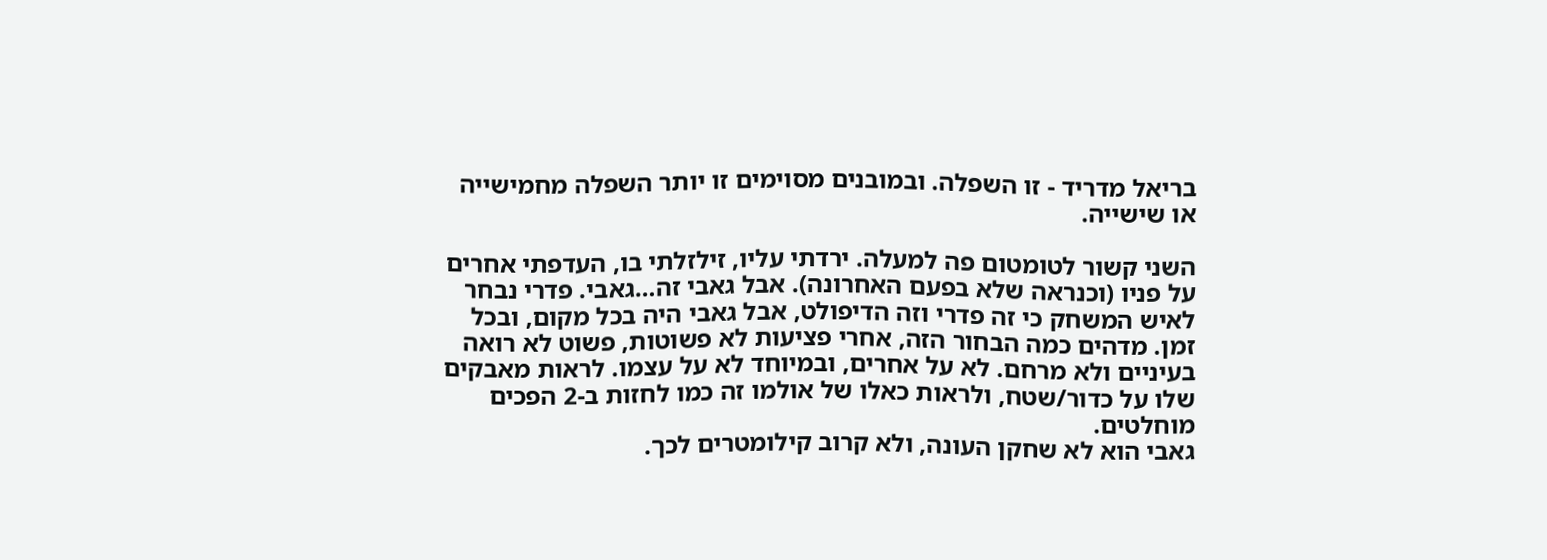בריאל מדריד - זו השפלה. ובמובנים מסוימים זו יותר השפלה מחמישייה או שישייה.

השני קשור לטומטום פה למעלה. ירדתי עליו, זילזלתי בו, העדפתי אחרים על פניו (וכנראה שלא בפעם האחרונה). אבל גאבי זה…גאבי. פדרי נבחר לאיש המשחק כי זה פדרי וזה הדיפולט, אבל גאבי היה בכל מקום, ובכל זמן. מדהים כמה הבחור הזה, אחרי פציעות לא פשוטות, פשוט לא רואה בעיניים ולא מרחם. לא על אחרים, ובמיוחד לא על עצמו. לראות מאבקים שלו על כדור/שטח, ולראות כאלו של אולמו זה כמו לחזות ב-2 הפכים מוחלטים.
גאבי הוא לא שחקן העונה, ולא קרוב קילומטרים לכך.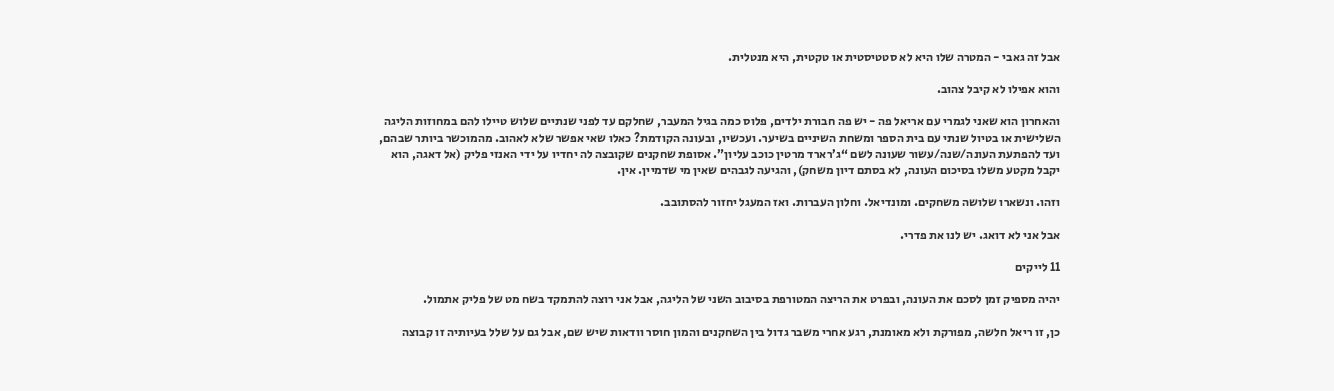אבל זה גאבי - המטרה שלו היא לא סטטיסטית או טקטית, היא מנטלית.

והוא אפילו לא קיבל צהוב.

והאחרון הוא שאני לגמרי עם אריאל פה - יש פה חבורת ילדים, פלוס כמה בגיל המעבר, שחלקם עד לפני שנתיים שלוש טיילו להם במחוזות הליגה השלישית או בטיול שנתי עם בית הספר ומשחת השיניים בשיער. ועכשיו, ובעונה הקודמת? כאלו שאי אפשר שלא לאהוב. מהמוכשר ביותר שבהם, ועד להפתעת העונה/שנה/עשור שעונה לשם “ג’רארד מרטין כוכב עליון”. אסופת שחקנים שקובצה לה יחדיו על ידי האנזי פליק (אל דאגה, הוא יקבל מקטע משלו בסיכום העונה, לא בסתם דיון משחק), והגיעה לגבהים שאין מי שדמיין. אין.

וזהו. ונשארו שלושה משחקים. ומונדיאל. וחלון העברות. ואז המעגל יחזור להסתובב.

אבל אני לא דואג. יש לנו את פדרי.

11 לייקים

יהיה מספיק זמן לסכם את העונה, ובפרט את הריצה המטורפת בסיבוב השני של הליגה, אבל אני רוצה להתמקד בשח מט של פליק אתמול.

כן, זו ריאל חלשה, מפורקת ולא מאומנת, רגע אחרי משבר גדול בין השחקנים והמון חוסר וודאות שיש שם, אבל גם על שלל בעיותיה זו קבוצה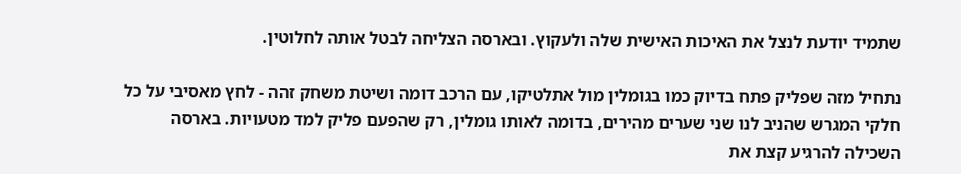שתמיד יודעת לנצל את האיכות האישית שלה ולעקוץ. ובארסה הצליחה לבטל אותה לחלוטין.

נתחיל מזה שפליק פתח בדיוק כמו בגומלין מול אתלטיקו, עם הרכב דומה ושיטת משחק זהה - לחץ מאסיבי על כל חלקי המגרש שהניב לנו שני שערים מהירים, בדומה לאותו גומלין, רק שהפעם פליק למד מטעויות. בארסה השכילה להרגיע קצת את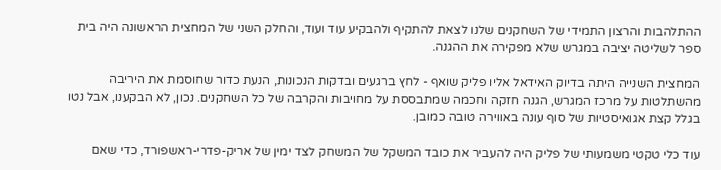ההתלהבות והרצון התמידי של השחקנים שלנו לצאת להתקיף ולהבקיע עוד ועוד, והחלק השני של המחצית הראשונה היה בית ספר לשליטה יציבה במגרש שלא מפקירה את ההגנה.

המחצית השנייה היתה בדיוק האידאל אליו פליק שואף - לחץ ברגעים ובדקות הנכונות, הנעת כדור שחוסמת את היריבה מהשתלטות על מרכז המגרש, הגנה חזקה וחכמה שמתבססת על מחויבות והקרבה של כל השחקנים. נכון, לא הבקענו, אבל נטו בגלל קצת אגואיסטיות של סוף עונה באווירה טובה כמובן.

עוד כלי טקטי משמעותי של פליק היה להעביר את כובד המשקל של המשחק לצד ימין של אריק-פדרי-ראשפורד, כדי שאם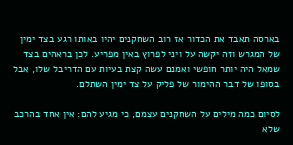בארסה תאבד את הכדור אז רוב השחקנים יהיו באותו רגע בצד ימין של המגרש וזה יקשה על ויני לפרוץ באין מפריע. לכן בראהים בצד שמאל היה יותר חופשי ואמנם עשה קצת בעיות עם הדריבל שלו, אבל בסופו של דבר ההימור של פליק על צד ימין השתלם.

לסיום כמה מילים על השחקנים עצמם, כי מגיע להם: אין אחד בהרכב שלא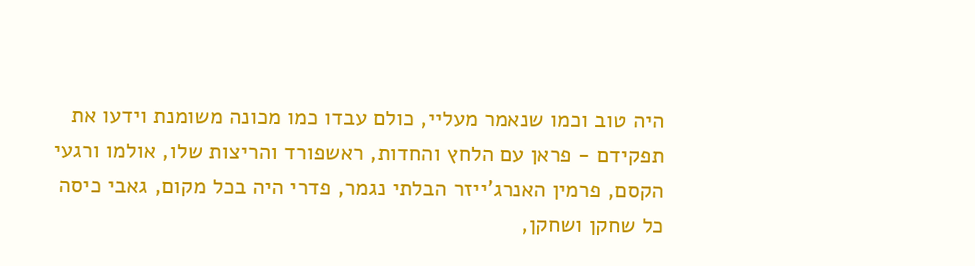היה טוב וכמו שנאמר מעליי, כולם עבדו כמו מכונה משומנת וידעו את תפקידם - פראן עם הלחץ והחדות, ראשפורד והריצות שלו, אולמו ורגעי הקסם, פרמין האנרג’ייזר הבלתי נגמר, פדרי היה בכל מקום, גאבי כיסה כל שחקן ושחקן,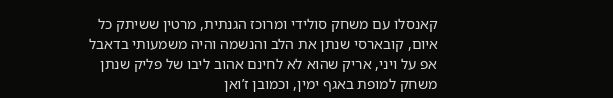קאנסלו עם משחק סולידי ומרוכז הגנתית, מרטין ששיתק כל איום, קובארסי שנתן את הלב והנשמה והיה משמעותי בדאבל אפ על ויני, אריק שהוא לא לחינם אהוב ליבו של פליק שנתן משחק למופת באגף ימין, וכמובן ז’ואן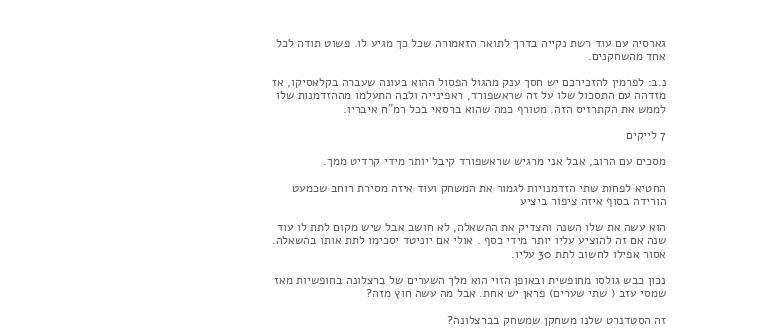גארסיה עם עוד רשת נקייה בדרך לתואר הזאמורה שכל כך מגיע לו. פשוט תודה לכל אחד מהשחקנים.

נ.ב: לפרמין להזכירכם יש חסך ענק מהגול הפסול ההוא בעונה שעברה בקלאסיקו, אז מזדהה עם התסכול שלו על זה שראשפורד, ראפינייה ולבה התעלמו מההזדמנות שלו לממש את הקתרזיס הזה. מטורף כמה שהוא ברסאי בכל רמ"ח איבריו.

7 לייקים

מסכים עם הרוב, אבל אני מרגיש שראשפורד קיבל יותר מידי קרדיט ממך.

החטיא לפחות שתי הזדמנויות לגמור את המשחק ועוד איזה מסירת רוחב שכמעט הורידה בסוף איזה ציפור ביציע

הוא עשה את שלו השנה והצדיק את ההשאלה, לא חושב אבל שיש מקום לתת לו עוד שנה אם זה להוציע עליו יותר מידי כסף . אולי אם יוניטד יסכימו לתת אותו בהשאלה. אסור אפילו לחשוב לתת 30 עליו.

נכון כבש גולסו מחופשית ובאופן הזוי הוא מלך השערים של ברצלונה בחופשיות מאז שמסי עזב ( שתי שערים) פראן יש אחת. אבל מה עשה חוץ מזה?

זה הסטדנרט שלנו משחקן שמשחק בברצלונה?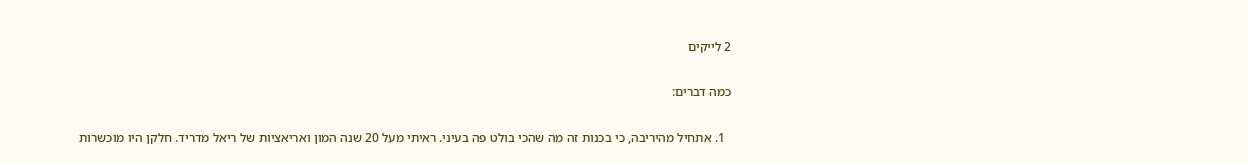2 לייקים

כמה דברים:

  1. אתחיל מהיריבה, כי בכנות זה מה שהכי בולט פה בעיני. ראיתי מעל 20 שנה המון ואריאציות של ריאל מדריד. חלקן היו מוכשרות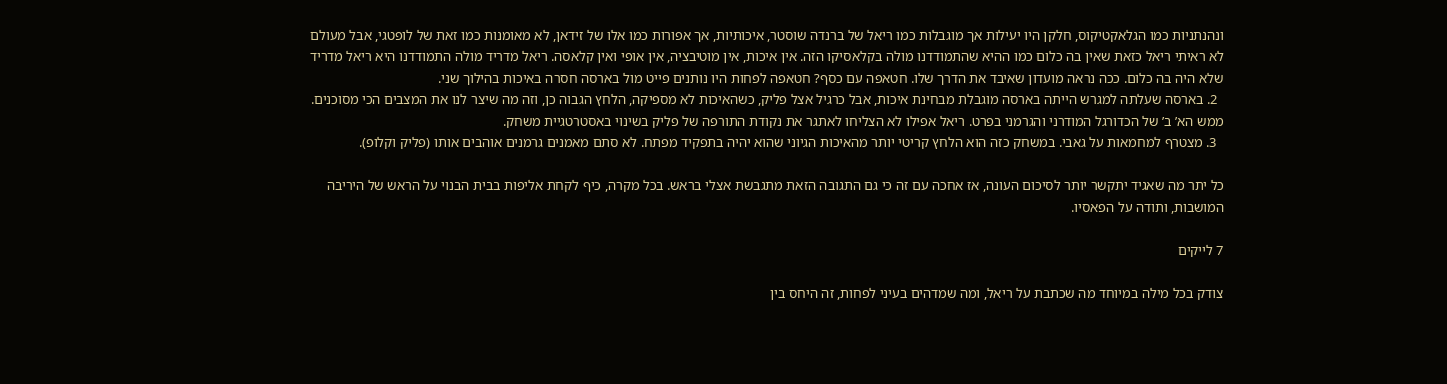ונהנתניות כמו הגלאקטיקוס, חלקן היו יעילות אך מוגבלות כמו ריאל של ברנדה שוסטר, איכותיות, אך אפורות כמו אלו של זידאן, לא מאומנות כמו זאת של לופטגי, אבל מעולם לא ראיתי ריאל כזאת שאין בה כלום כמו ההיא שהתמודדנו מולה בקלאסיקו הזה. אין איכות, אין מוטיבציה, אין אופי ואין קלאסה. ריאל מדריד מולה התמודדנו היא ריאל מדריד שלא היה בה כלום. ככה נראה מועדון שאיבד את הדרך שלו. חטאפה עם כסף? חטאפה לפחות היו נותנים פייט מול בארסה חסרה באיכות בהילוך שני.
  2. בארסה שעלתה למגרש הייתה בארסה מוגבלת מבחינת איכות, אבל כרגיל אצל פליק, כשהאיכות לא מספיקה, הלחץ הגבוה כן, וזה מה שיצר לנו את המצבים הכי מסוכנים. ממש הא’ ב’ של הכדורגל המודרני והגרמני בפרט. ריאל אפילו לא הצליחו לאתגר את נקודת התורפה של פליק בשינוי באסטרטגיית משחק.
  3. מצטרף למחמאות על גאבי. במשחק כזה הוא הלחץ קריטי יותר מהאיכות הגיוני שהוא יהיה בתפקיד מפתח. לא סתם מאמנים גרמנים אוהבים אותו (פליק וקלופ).

כל יתר מה שאגיד יתקשר יותר לסיכום העונה, אז אחכה עם זה כי גם התגובה הזאת מתגבשת אצלי בראש. בכל מקרה, כיף לקחת אליפות בבית הבנוי על הראש של היריבה המושבות, ותודה על הפאסיו.

7 לייקים

צודק בכל מילה במיוחד מה שכתבת על ריאל, ומה שמדהים בעיני לפחות, זה היחס בין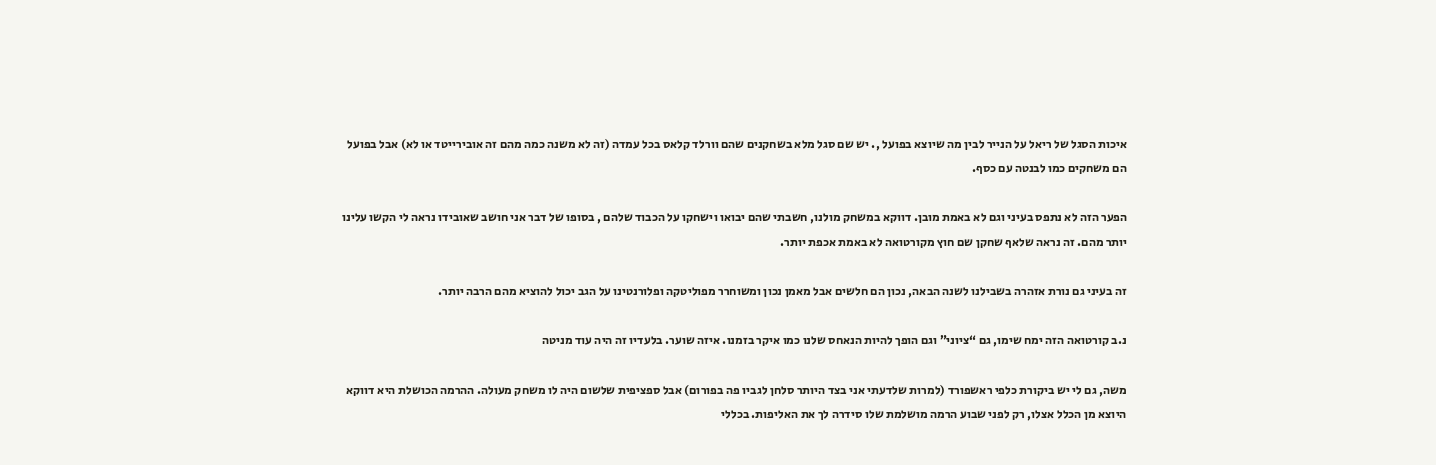איכות הסגל של ריאל על הנייר לבין מה שיוצא בפועל ,. יש שם סגל מלא בשחקנים שהם וורלד קלאס בכל עמדה (זה לא משנה כמה מהם זה אובירייטד או לא) אבל בפועל הם משחקים כמו לבנטה עם כסף.

הפער הזה לא נתפס בעיני וגם לא באמת מובן. דווקא במשחק מולנו, חשבתי שהם יבואו וישחקו על הכבוד שלהם , בסופו של דבר אני חושב שאובידו נראה לי הקשו עלינו יותר מהם. זה נראה שלאף שחקן שם חוץ מקורטואה לא באמת אכפת יותר.

זה בעיני גם נורת אזהרה בשבילנו לשנה הבאה, נכון הם חלשים אבל מאמן נכון ומשוחרר מפוליטקה ופלורנטינו על הגב יכול להוציא מהם הרבה יותר.

נ.ב קורטואה הזה ימח שימו, גם “ציוני” וגם הופך להיות הנאחס שלנו כמו איקר בזמנו. איזה שוער. בלעדיו זה היה עוד מניטה

משה, גם לי יש ביקורת כלפי ראשפורד (למרות שלדעתי אני בצד היותר סלחן לגביו פה בפורום) אבל ספציפית שלשום היה לו משחק מעולה. ההרמה הכושלת היא דווקא היוצא מן הכלל אצלו, רק לפני שבוע הרמה מושלמת שלו סידרה לך את האליפות. בכללי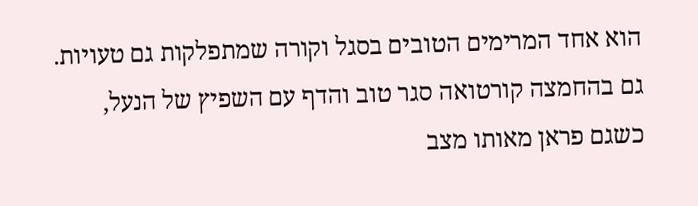הוא אחד המרימים הטובים בסגל וקורה שמתפלקות גם טעויות. גם בהחמצה קורטואה סגר טוב והדף עם השפיץ של הנעל, כשגם פראן מאותו מצב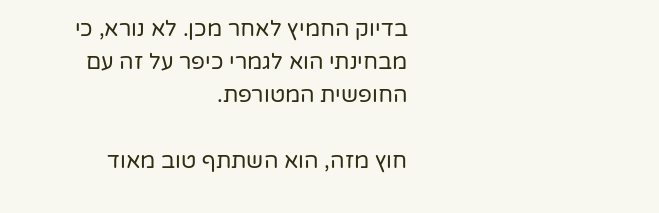בדיוק החמיץ לאחר מכן. לא נורא, כי מבחינתי הוא לגמרי כיפר על זה עם החופשית המטורפת.

חוץ מזה, הוא השתתף טוב מאוד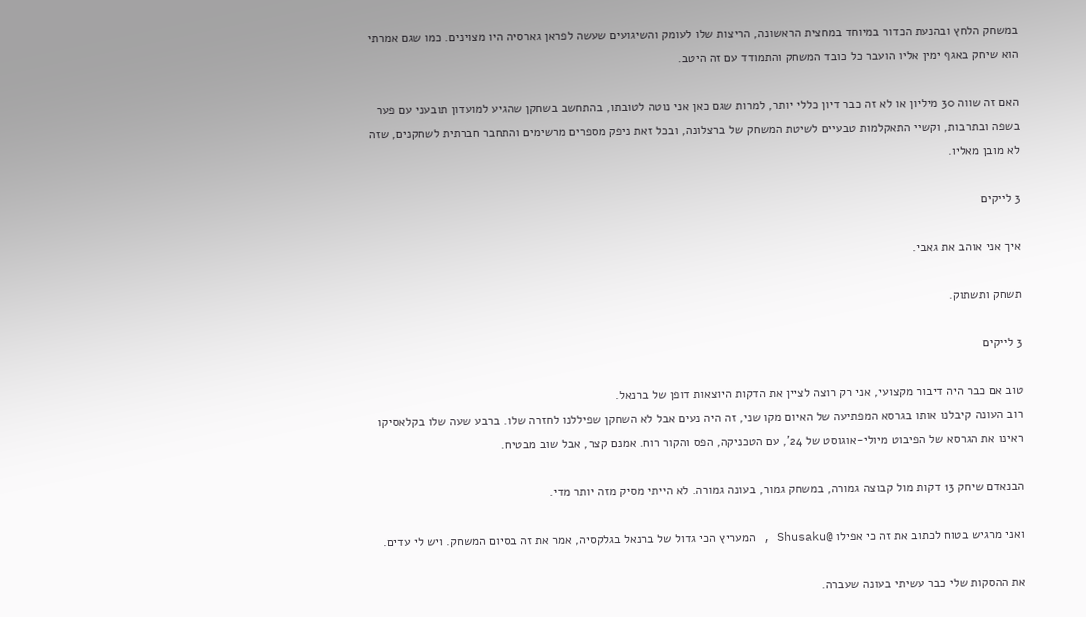במשחק הלחץ ובהנעת הכדור במיוחד במחצית הראשונה, הריצות שלו לעומק והשיגועים שעשה לפראן גארסיה היו מצוינים. כמו שגם אמרתי הוא שיחק באגף ימין אליו הועבר כל כובד המשחק והתמודד עם זה היטב.

האם זה שווה 30 מיליון או לא זה כבר דיון כללי יותר, למרות שגם כאן אני נוטה לטובתו, בהתחשב בשחקן שהגיע למועדון תובעני עם פער בשפה ובתרבות, וקשיי התאקלמות טבעיים לשיטת המשחק של ברצלונה, ובכל זאת ניפק מספרים מרשימים והתחבר חברתית לשחקנים, שזה לא מובן מאליו.

3 לייקים

איך אני אוהב את גאבי.

תשחק ותשתוק.

3 לייקים

טוב אם כבר היה דיבור מקצועי, אני רק רוצה לציין את הדקות היוצאות דופן של ברנאל.
רוב העונה קיבלנו אותו בגרסא המפתיעה של האיום מקו שני, זה היה נעים אבל לא השחקן שפיללנו לחזרה שלו. ברבע שעה שלו בקלאסיקו ראינו את הגרסא של הפיבוט מיולי-אוגוסט של 24’, עם הטכניקה, הפס והקור רוח. אמנם קצר, אבל שוב מבטיח.

הבנאדם שיחק 13 דקות מול קבוצה גמורה, במשחק גמור, בעונה גמורה. לא הייתי מסיק מזה יותר מדי.

ואני מרגיש בטוח לכתוב את זה כי אפילו @Shusaku , המעריץ הכי גדול של ברנאל בגלקסיה, אמר את זה בסיום המשחק. ויש לי עדים.

את ההסקות שלי כבר עשיתי בעונה שעברה.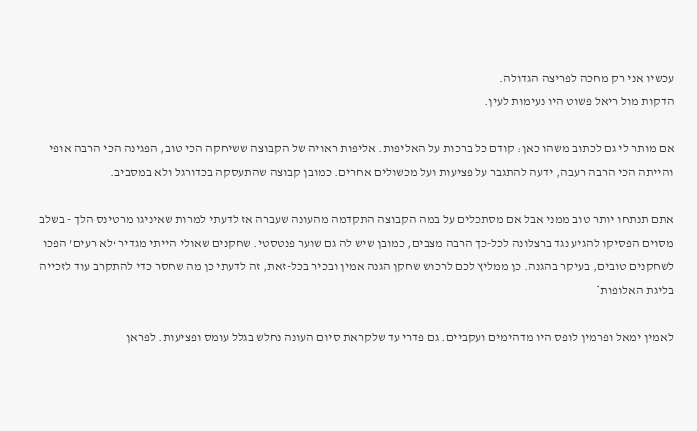עכשיו אני רק מחכה לפריצה הגדולה.
הדקות מול ריאל פשוט היו נעימות לעין.

אם מותר לי גם לכתוב משהו כאן: קודם כל ברכות על האליפות. אליפות ראויה של הקבוצה ששיחקה הכי טוב, הפגינה הכי הרבה אופי והייתה הכי הרבה רעבה, ידעה להתגבר על פציעות ועל מכשולים אחרים. כמובן קבוצה שהתעסקה בכדורגל ולא במסביב.

אתם תנתחו יותר טוב ממני אבל אם מסתכלים על במה הקבוצה התקדמה מהעונה שעברה אז לדעתי למרות שאיניגו מרטינס הלך - בשלב מסוים הפסיקו להגיע נגד ברצלונה לכל-כך הרבה מצבים, כמובן שיש לה גם שוער פנטסטי. שחקנים שאולי הייתי מגדיר ‘לא רעים’ הפכו לשחקנים טובים, בעיקר בהגנה. כן ממליץ לכם לרכוש שחקן הגנה אמין ובכיר בכל-זאת, זה לדעתי כן מה שחסר כדי להתקרב עוד לזכייה בליגת האלופות*

לאמין ימאל ופרמין לופס היו מדהימים ועקביים. גם פדרי עד שלקראת סיום העונה נחלש בגלל עומס ופציעות. לפראן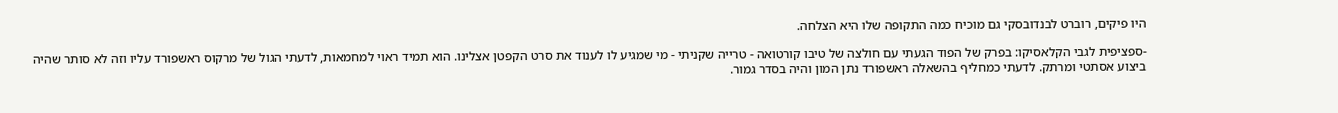היו פיקים, רוברט לבנדובסקי גם מוכיח כמה התקופה שלו היא הצלחה.

-ספציפית לגבי הקלאסיקו: בפרק של הפוד הגעתי עם חולצה של טיבו קורטואה - טרייה שקניתי - מי שמגיע לו לענוד את סרט הקפטן אצלינו. הוא תמיד ראוי למחמאות, לדעתי הגול של מרקוס ראשפורד עליו וזה לא סותר שהיה ביצוע אסתטי ומרתק. לדעתי כמחליף בהשאלה ראשפורד נתן המון והיה בסדר גמור.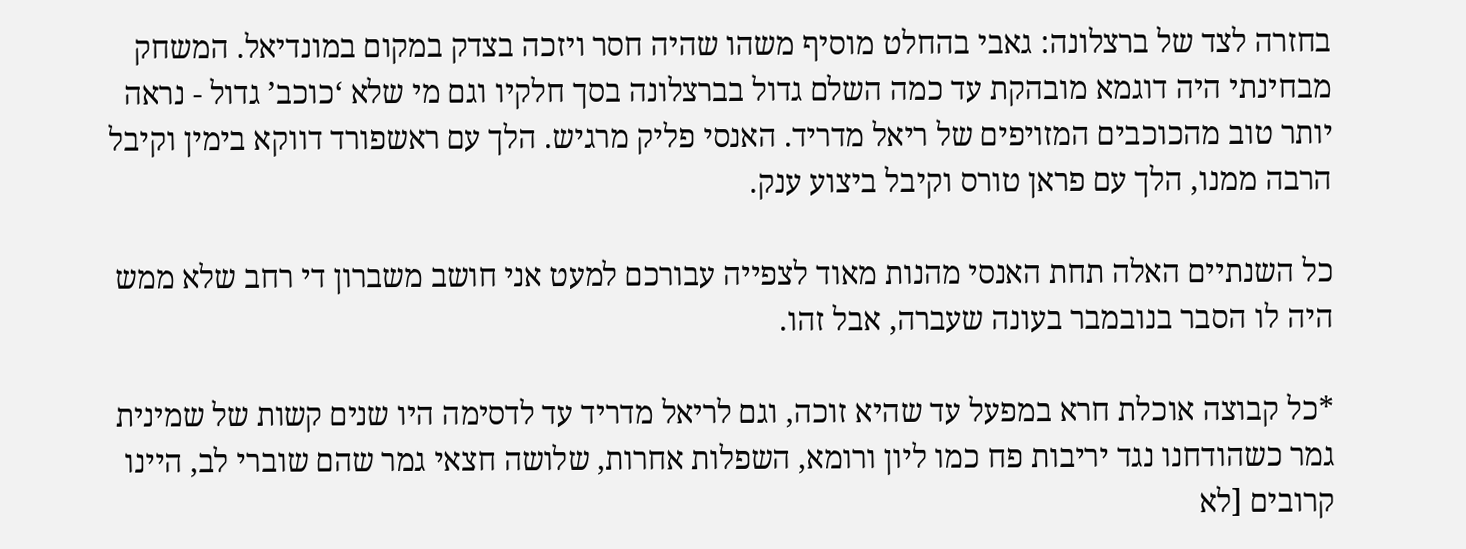בחזרה לצד של ברצלונה: גאבי בהחלט מוסיף משהו שהיה חסר ויזכה בצדק במקום במונדיאל. המשחק מבחינתי היה דוגמא מובהקת עד כמה השלם גדול בברצלונה בסך חלקיו וגם מי שלא ‘כוכב’ גדול - נראה יותר טוב מהכוכבים המזויפים של ריאל מדריד. האנסי פליק מרגיש. הלך עם ראשפורד דווקא בימין וקיבל הרבה ממנו, הלך עם פראן טורס וקיבל ביצוע ענק.

כל השנתיים האלה תחת האנסי מהנות מאוד לצפייה עבורכם למעט אני חושב משברון די רחב שלא ממש היה לו הסבר בנובמבר בעונה שעברה, אבל זהו.

*כל קבוצה אוכלת חרא במפעל עד שהיא זוכה, וגם לריאל מדריד עד לדסימה היו שנים קשות של שמינית גמר כשהודחנו נגד יריבות פח כמו ליון ורומא, השפלות אחרות, שלושה חצאי גמר שהם שוברי לב, היינו קרובים [לא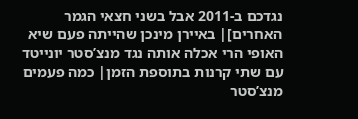נגדכם ב-2011 אבל בשני חצאי הגמר האחרים]| באיירן מינכן שהייתה פעם שיא האופי הרי אכלה אותה נגד מנצ’סטר יונייטד עם שתי קרנות בתוספת הזמן| כמה פעמים מנצ’סטר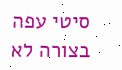סיטי עפה בצורה לא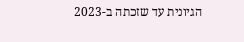הגיונית עד שזכתה ב-2023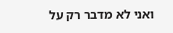ואני לא מדבר רק על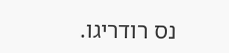נס רודריגו.